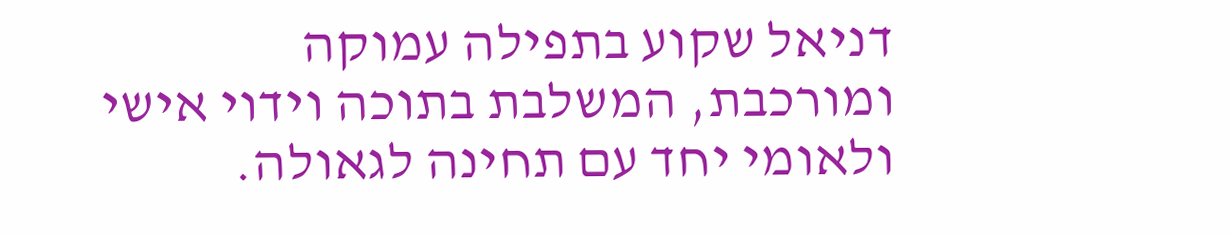דניאל שקוע בתפילה עמוקה ומורכבת, המשלבת בתוכה וידוי אישי ולאומי יחד עם תחינה לגאולה.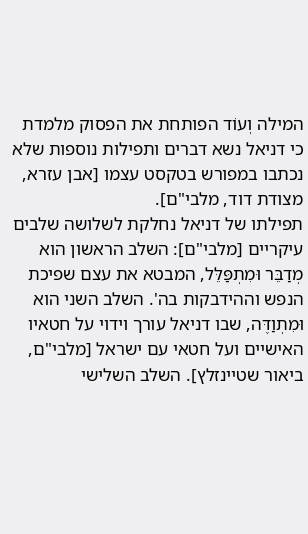המילה וְעוֹד הפותחת את הפסוק מלמדת כי דניאל נשא דברים ותפילות נוספות שלא נכתבו במפורש בטקסט עצמו [אבן עזרא, מצודת דוד, מלבי"ם].
תפילתו של דניאל נחלקת לשלושה שלבים עיקריים [מלבי"ם]: השלב הראשון הוא מְדַבֵּר וּמִתְפַּלֵּל, המבטא את עצם שפיכת הנפש וההידבקות בה'. השלב השני הוא וּמִתְוַדֶּה, שבו דניאל עורך וידוי על חטאיו האישיים ועל חטאי עם ישראל [מלבי"ם, ביאור שטיינזלץ]. השלב השלישי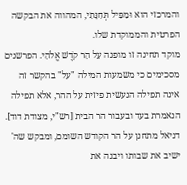והמרכזי הוא וּמַפִּיל תְּחִנָּתִי, המהווה את הבקשה הפרטית והממוקדת שלו.
מוקד תחינה זו מופנה עַל הַר קֹדֶשׁ אֱלֹהַי. הפרשנים מסכימים כי משמעות המילה "על" בהקשר זה אינה תפילה הנעשית פיזית על ההר, אלא תפילה הנאמרת בעד ובעבור הר הבית [רש"י, מצודת דוד]. דניאל מתחנן על הר הקודש השומם, ומבקש שה' ישיב את שבותו ויבנה את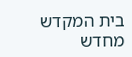בית המקדש מחדש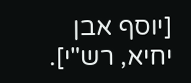[יוסף אבן יחיא, רש"י].